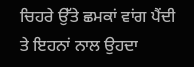ਚਿਹਰੇ ਉੱਤੇ ਛਮਕਾਂ ਵਾਂਗ ਪੈਂਦੀ ਤੇ ਇਹਨਾਂ ਨਾਲ ਉਹਦਾ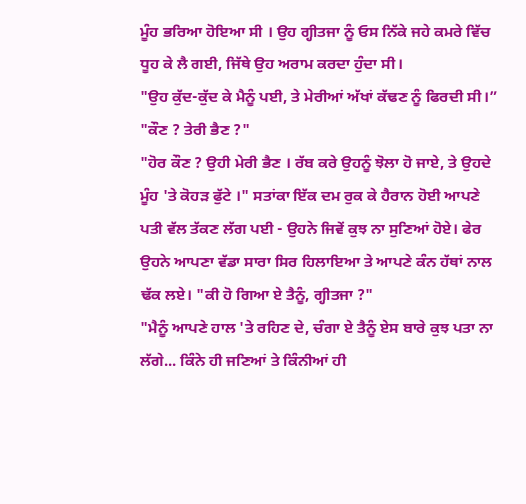ਮੂੰਹ ਭਰਿਆ ਹੋਇਆ ਸੀ । ਉਹ ਗ੍ਹੀਤਜਾ ਨੂੰ ਓਸ ਨਿੱਕੇ ਜਹੇ ਕਮਰੇ ਵਿੱਚ ਧੂਹ ਕੇ ਲੈ ਗਈ, ਜਿੱਥੇ ਉਹ ਅਰਾਮ ਕਰਦਾ ਹੁੰਦਾ ਸੀ।
"ਉਹ ਕੁੱਦ-ਕੁੱਦ ਕੇ ਮੈਨੂੰ ਪਈ, ਤੇ ਮੇਰੀਆਂ ਅੱਖਾਂ ਕੱਢਣ ਨੂੰ ਫਿਰਦੀ ਸੀ।”
"ਕੌਣ ? ਤੇਰੀ ਭੈਣ ?"
"ਹੋਰ ਕੌਣ ? ਉਹੀ ਮੇਰੀ ਭੈਣ । ਰੱਬ ਕਰੇ ਉਹਨੂੰ ਝੋਲਾ ਹੋ ਜਾਏ, ਤੇ ਉਹਦੇ ਮੂੰਹ 'ਤੇ ਕੋਹੜ ਫੁੱਟੇ ।" ਸਤਾਂਕਾ ਇੱਕ ਦਮ ਰੁਕ ਕੇ ਹੈਰਾਨ ਹੋਈ ਆਪਣੇ ਪਤੀ ਵੱਲ ਤੱਕਣ ਲੱਗ ਪਈ - ਉਹਨੇ ਜਿਵੇਂ ਕੁਝ ਨਾ ਸੁਣਿਆਂ ਹੋਏ। ਫੇਰ ਉਹਨੇ ਆਪਣਾ ਵੱਡਾ ਸਾਰਾ ਸਿਰ ਹਿਲਾਇਆ ਤੇ ਆਪਣੇ ਕੰਨ ਹੱਥਾਂ ਨਾਲ ਢੱਕ ਲਏ। "ਕੀ ਹੋ ਗਿਆ ਏ ਤੈਨੂੰ, ਗ੍ਹੀਤਜਾ ?"
"ਮੈਨੂੰ ਆਪਣੇ ਹਾਲ 'ਤੇ ਰਹਿਣ ਦੇ, ਚੰਗਾ ਏ ਤੈਨੂੰ ਏਸ ਬਾਰੇ ਕੁਝ ਪਤਾ ਨਾ ਲੱਗੇ... ਕਿੰਨੇ ਹੀ ਜਣਿਆਂ ਤੇ ਕਿੰਨੀਆਂ ਹੀ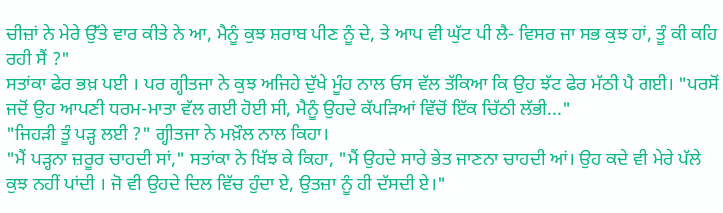ਚੀਜ਼ਾਂ ਨੇ ਮੇਰੇ ਉੱਤੇ ਵਾਰ ਕੀਤੇ ਨੇ ਆ, ਮੈਨੂੰ ਕੁਝ ਸ਼ਰਾਬ ਪੀਣ ਨੂੰ ਦੇ, ਤੇ ਆਪ ਵੀ ਘੁੱਟ ਪੀ ਲੈ- ਵਿਸਰ ਜਾ ਸਭ ਕੁਝ ਹਾਂ, ਤੂੰ ਕੀ ਕਹਿ ਰਹੀ ਸੈਂ ?"
ਸਤਾਂਕਾ ਫੇਰ ਭਖ਼ ਪਈ । ਪਰ ਗ੍ਹੀਤਜਾ ਨੇ ਕੁਝ ਅਜਿਹੇ ਦੁੱਖੇ ਮੂੰਹ ਨਾਲ ਓਸ ਵੱਲ ਤੱਕਿਆ ਕਿ ਉਹ ਝੱਟ ਫੇਰ ਮੱਠੀ ਪੈ ਗਈ। "ਪਰਸੋਂ ਜਦੋਂ ਉਹ ਆਪਣੀ ਧਰਮ-ਮਾਤਾ ਵੱਲ ਗਈ ਹੋਈ ਸੀ, ਮੈਨੂੰ ਉਹਦੇ ਕੱਪੜਿਆਂ ਵਿੱਚੋਂ ਇੱਕ ਚਿੱਠੀ ਲੱਭੀ..."
"ਜਿਹੜੀ ਤੂੰ ਪੜ੍ਹ ਲਈ ?" ਗ੍ਹੀਤਜਾ ਨੇ ਮਖ਼ੌਲ ਨਾਲ ਕਿਹਾ।
"ਮੈਂ ਪੜ੍ਹਨਾ ਜ਼ਰੂਰ ਚਾਹਦੀ ਸਾਂ," ਸਤਾਂਕਾ ਨੇ ਖਿੱਝ ਕੇ ਕਿਹਾ, "ਮੈਂ ਉਹਦੇ ਸਾਰੇ ਭੇਤ ਜਾਣਨਾ ਚਾਹਦੀ ਆਂ। ਉਹ ਕਦੇ ਵੀ ਮੇਰੇ ਪੱਲੇ ਕੁਝ ਨਹੀਂ ਪਾਂਦੀ । ਜੋ ਵੀ ਉਹਦੇ ਦਿਲ ਵਿੱਚ ਹੁੰਦਾ ਏ, ਉਤਜ਼ਾ ਨੂੰ ਹੀ ਦੱਸਦੀ ਏ।"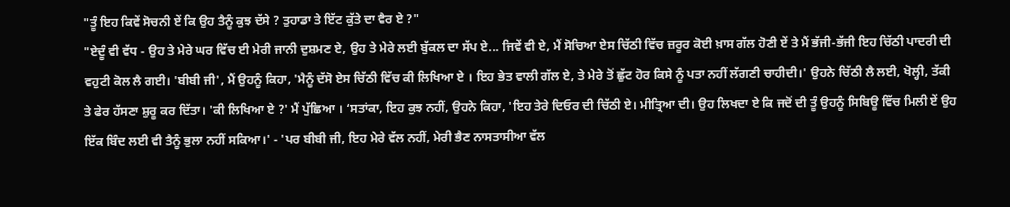"ਤੂੰ ਇਹ ਕਿਵੇਂ ਸੋਚਨੀ ਏਂ ਕਿ ਉਹ ਤੈਨੂੰ ਕੁਝ ਦੱਸੇ ? ਤੁਹਾਡਾ ਤੇ ਇੱਟ ਕੁੱਤੇ ਦਾ ਵੈਰ ਏ ?"
"ਏਦੂੰ ਵੀ ਵੱਧ - ਉਹ ਤੇ ਮੇਰੇ ਘਰ ਵਿੱਚ ਈ ਮੇਰੀ ਜਾਨੀ ਦੁਸ਼ਮਣ ਏ, ਉਹ ਤੇ ਮੇਰੇ ਲਈ ਬੁੱਕਲ ਦਾ ਸੱਪ ਏ... ਜਿਵੇਂ ਵੀ ਏ, ਮੈਂ ਸੋਚਿਆ ਏਸ ਚਿੱਠੀ ਵਿੱਚ ਜ਼ਰੂਰ ਕੋਈ ਖ਼ਾਸ ਗੱਲ ਹੋਣੀ ਏਂ ਤੇ ਮੈਂ ਭੱਜੀ-ਭੱਜੀ ਇਹ ਚਿੱਠੀ ਪਾਦਰੀ ਦੀ ਵਹੁਟੀ ਕੋਲ ਲੈ ਗਈ। 'ਬੀਬੀ ਜੀ', ਮੈਂ ਉਹਨੂੰ ਕਿਹਾ, 'ਮੈਨੂੰ ਦੱਸੋ ਏਸ ਚਿੱਠੀ ਵਿੱਚ ਕੀ ਲਿਖਿਆ ਏ । ਇਹ ਭੇਤ ਵਾਲੀ ਗੱਲ ਏ, ਤੇ ਮੇਰੇ ਤੋਂ ਛੁੱਟ ਹੋਰ ਕਿਸੇ ਨੂੰ ਪਤਾ ਨਹੀਂ ਲੱਗਣੀ ਚਾਹੀਦੀ।' ਉਹਨੇ ਚਿੱਠੀ ਲੈ ਲਈ, ਖੋਲ੍ਹੀ, ਤੱਕੀ ਤੇ ਫੇਰ ਹੱਸਣਾ ਸ਼ੁਰੂ ਕਰ ਦਿੱਤਾ। 'ਕੀ ਲਿਖਿਆ ਏ ?' ਮੈਂ ਪੁੱਛਿਆ । ‘ਸਤਾਂਕਾ, ਇਹ ਕੁਝ ਨਹੀਂ, ਉਹਨੇ ਕਿਹਾ, 'ਇਹ ਤੇਰੇ ਦਿਓਰ ਦੀ ਚਿੱਠੀ ਏ। ਮੀਤ੍ਰਿਆ ਦੀ। ਉਹ ਲਿਖਦਾ ਏ ਕਿ ਜਦੋਂ ਦੀ ਤੂੰ ਉਹਨੂੰ ਸਿਬਿਊ ਵਿੱਚ ਮਿਲੀ ਏਂ ਉਹ ਇੱਕ ਬਿੰਦ ਲਈ ਵੀ ਤੈਨੂੰ ਭੁਲਾ ਨਹੀਂ ਸਕਿਆ।' - 'ਪਰ ਬੀਬੀ ਜੀ, ਇਹ ਮੇਰੇ ਵੱਲ ਨਹੀਂ, ਮੇਰੀ ਭੈਣ ਨਾਸਤਾਸੀਆ ਵੱਲ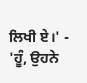ਲਿਖੀ ਏ।' - 'ਹੂੰ, ਉਹਨੇ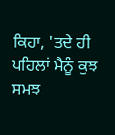ਕਿਹਾ, 'ਤਦੇ ਹੀ ਪਹਿਲਾਂ ਮੈਨੂੰ ਕੁਝ ਸਮਝ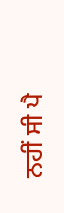ਨਹੀਂ ਸੀ ਪੈ